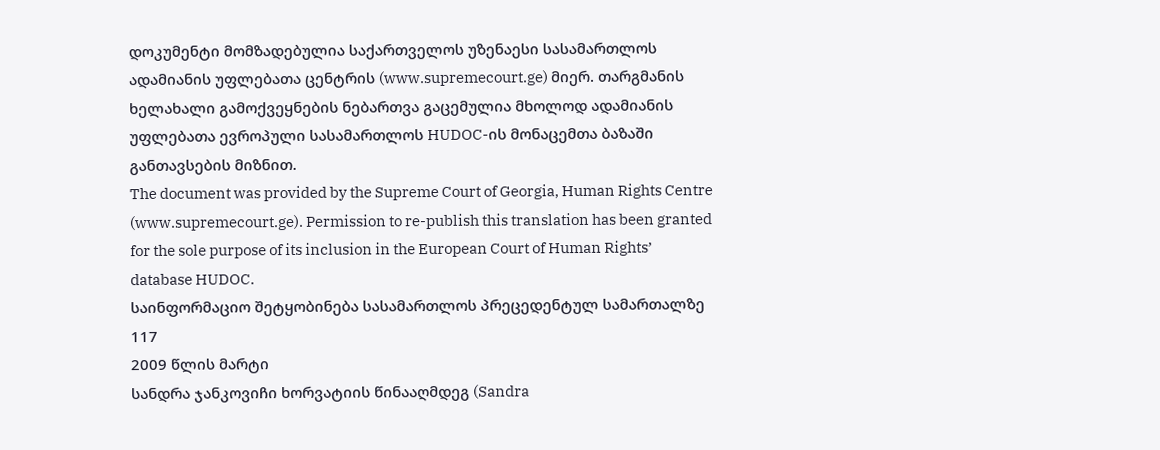დოკუმენტი მომზადებულია საქართველოს უზენაესი სასამართლოს ადამიანის უფლებათა ცენტრის (www.supremecourt.ge) მიერ. თარგმანის ხელახალი გამოქვეყნების ნებართვა გაცემულია მხოლოდ ადამიანის უფლებათა ევროპული სასამართლოს HUDOC-ის მონაცემთა ბაზაში განთავსების მიზნით.
The document was provided by the Supreme Court of Georgia, Human Rights Centre (www.supremecourt.ge). Permission to re-publish this translation has been granted for the sole purpose of its inclusion in the European Court of Human Rights’ database HUDOC.
საინფორმაციო შეტყობინება სასამართლოს პრეცედენტულ სამართალზე 117
2009 წლის მარტი
სანდრა ჯანკოვიჩი ხორვატიის წინააღმდეგ (Sandra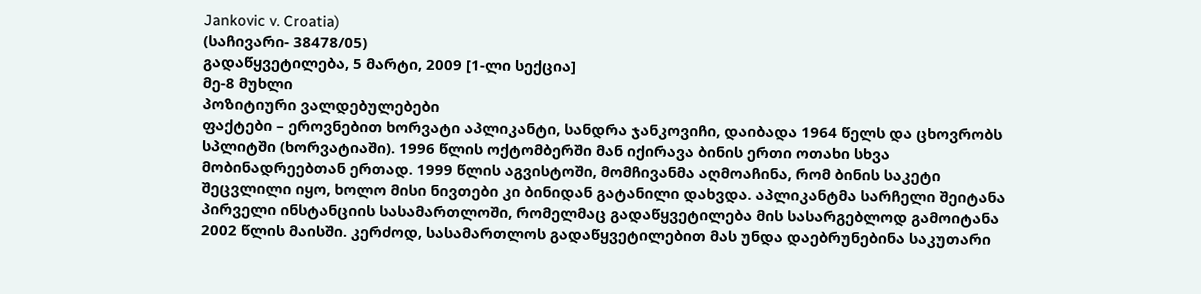Jankovic v. Croatia)
(საჩივარი- 38478/05)
გადაწყვეტილება, 5 მარტი, 2009 [1-ლი სექცია]
მე-8 მუხლი
პოზიტიური ვალდებულებები
ფაქტები – ეროვნებით ხორვატი აპლიკანტი, სანდრა ჯანკოვიჩი, დაიბადა 1964 წელს და ცხოვრობს სპლიტში (ხორვატიაში). 1996 წლის ოქტომბერში მან იქირავა ბინის ერთი ოთახი სხვა მობინადრეებთან ერთად. 1999 წლის აგვისტოში, მომჩივანმა აღმოაჩინა, რომ ბინის საკეტი შეცვლილი იყო, ხოლო მისი ნივთები კი ბინიდან გატანილი დახვდა. აპლიკანტმა სარჩელი შეიტანა პირველი ინსტანციის სასამართლოში, რომელმაც გადაწყვეტილება მის სასარგებლოდ გამოიტანა 2002 წლის მაისში. კერძოდ, სასამართლოს გადაწყვეტილებით მას უნდა დაებრუნებინა საკუთარი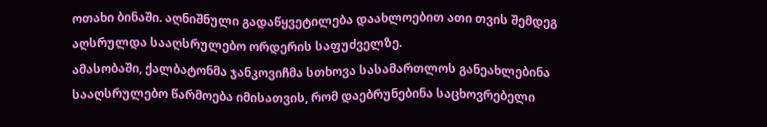ოთახი ბინაში. აღნიშნული გადაწყვეტილება დაახლოებით ათი თვის შემდეგ აღსრულდა სააღსრულებო ორდერის საფუძველზე.
ამასობაში, ქალბატონმა ჯანკოვიჩმა სთხოვა სასამართლოს განეახლებინა სააღსრულებო წარმოება იმისათვის, რომ დაებრუნებინა საცხოვრებელი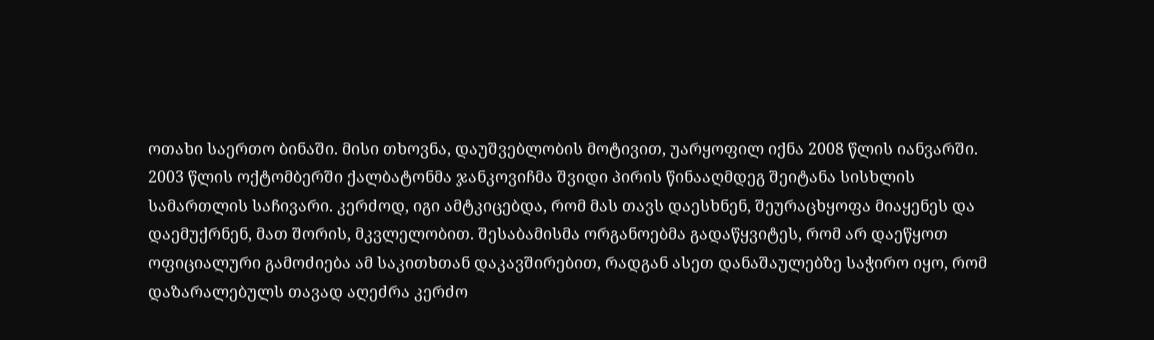ოთახი საერთო ბინაში. მისი თხოვნა, დაუშვებლობის მოტივით, უარყოფილ იქნა 2008 წლის იანვარში.
2003 წლის ოქტომბერში ქალბატონმა ჯანკოვიჩმა შვიდი პირის წინააღმდეგ შეიტანა სისხლის სამართლის საჩივარი. კერძოდ, იგი ამტკიცებდა, რომ მას თავს დაესხნენ, შეურაცხყოფა მიაყენეს და დაემუქრნენ, მათ შორის, მკვლელობით. შესაბამისმა ორგანოებმა გადაწყვიტეს, რომ არ დაეწყოთ ოფიციალური გამოძიება ამ საკითხთან დაკავშირებით, რადგან ასეთ დანაშაულებზე საჭირო იყო, რომ დაზარალებულს თავად აღეძრა კერძო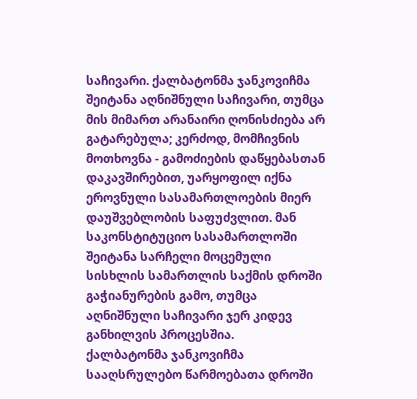საჩივარი. ქალბატონმა ჯანკოვიჩმა შეიტანა აღნიშნული საჩივარი, თუმცა მის მიმართ არანაირი ღონისძიება არ გატარებულა; კერძოდ, მომჩივნის მოთხოვნა - გამოძიების დაწყებასთან დაკავშირებით, უარყოფილ იქნა ეროვნული სასამართლოების მიერ დაუშვებლობის საფუძვლით. მან საკონსტიტუციო სასამართლოში შეიტანა სარჩელი მოცემული სისხლის სამართლის საქმის დროში გაჭიანურების გამო, თუმცა აღნიშნული საჩივარი ჯერ კიდევ განხილვის პროცესშია.
ქალბატონმა ჯანკოვიჩმა სააღსრულებო წარმოებათა დროში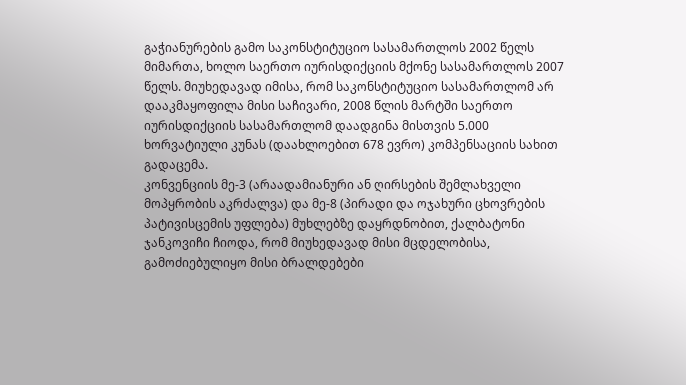გაჭიანურების გამო საკონსტიტუციო სასამართლოს 2002 წელს მიმართა, ხოლო საერთო იურისდიქციის მქონე სასამართლოს 2007 წელს. მიუხედავად იმისა, რომ საკონსტიტუციო სასამართლომ არ დააკმაყოფილა მისი საჩივარი, 2008 წლის მარტში საერთო იურისდიქციის სასამართლომ დაადგინა მისთვის 5.000 ხორვატიული კუნას (დაახლოებით 678 ევრო) კომპენსაციის სახით გადაცემა.
კონვენციის მე-3 (არაადამიანური ან ღირსების შემლახველი მოპყრობის აკრძალვა) და მე-8 (პირადი და ოჯახური ცხოვრების პატივისცემის უფლება) მუხლებზე დაყრდნობით, ქალბატონი ჯანკოვიჩი ჩიოდა, რომ მიუხედავად მისი მცდელობისა, გამოძიებულიყო მისი ბრალდებები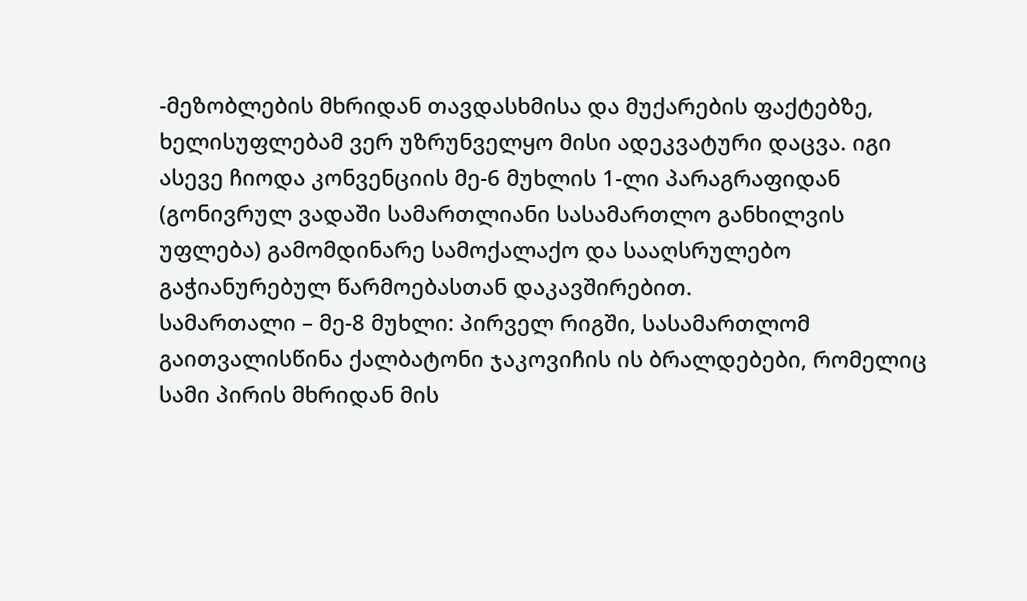-მეზობლების მხრიდან თავდასხმისა და მუქარების ფაქტებზე, ხელისუფლებამ ვერ უზრუნველყო მისი ადეკვატური დაცვა. იგი ასევე ჩიოდა კონვენციის მე-6 მუხლის 1-ლი პარაგრაფიდან (გონივრულ ვადაში სამართლიანი სასამართლო განხილვის უფლება) გამომდინარე სამოქალაქო და სააღსრულებო გაჭიანურებულ წარმოებასთან დაკავშირებით.
სამართალი – მე-8 მუხლი: პირველ რიგში, სასამართლომ გაითვალისწინა ქალბატონი ჯაკოვიჩის ის ბრალდებები, რომელიც სამი პირის მხრიდან მის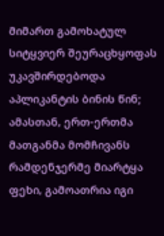მიმართ გამოხატულ სიტყვიერ შეურაცხყოფას უკავშირდებოდა აპლიკანტის ბინის წინ; ამასთან, ერთ-ერთმა მათგანმა მომჩივანს რამდენჯერმე მიარტყა ფეხი, გამოათრია იგი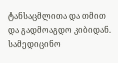ტანსაცმლითა და თმით და გადმოაგდო კიბიდან. სამედიცინო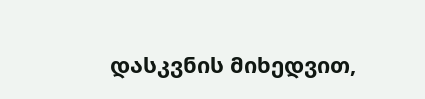დასკვნის მიხედვით,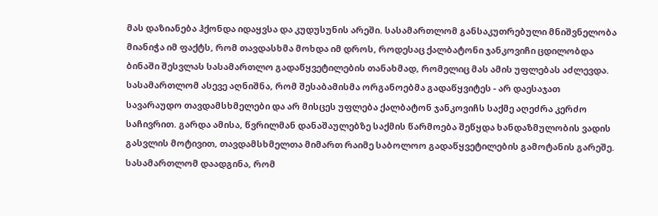მას დაზიანება ჰქონდა იდაყვსა და კუდუსუნის არეში. სასამართლომ განსაკუთრებული მნიშვნელობა მიანიჭა იმ ფაქტს, რომ თავდასხმა მოხდა იმ დროს, როდესაც ქალბატონი ჯანკოვიჩი ცდილობდა ბინაში შესვლას სასამართლო გადაწყვეტილების თანახმად, რომელიც მას ამის უფლებას აძლევდა.
სასამართლომ ასევე აღნიშნა, რომ შესაბამისმა ორგანოებმა გადაწყვიტეს - არ დაესაჯათ სავარაუდო თავდამსხმელები და არ მისცეს უფლება ქალბატონ ჯანკოვიჩს საქმე აღეძრა კერძო საჩივრით. გარდა ამისა, წვრილმან დანაშაულებზე საქმის წარმოება შეწყდა ხანდაზმულობის ვადის გასვლის მოტივით, თავდამსხმელთა მიმართ რაიმე საბოლოო გადაწყვეტილების გამოტანის გარეშე. სასამართლომ დაადგინა, რომ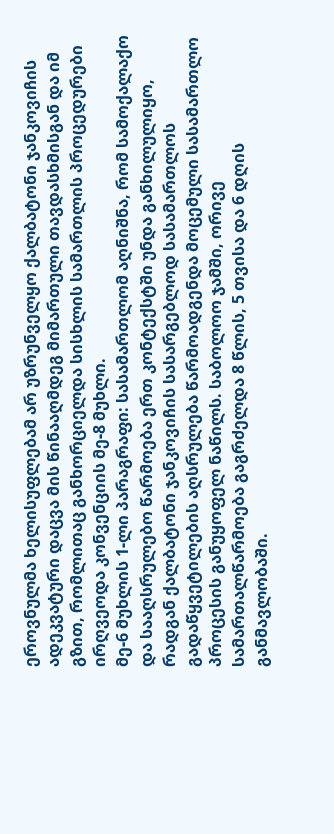ეროვნულმა ხელისუფლებამ არ უზრუნველყო ქალბატონი ჯანკოვიჩის ადეკვატური დაცვა მის წინააღმდეგ მიმართული თავდასხმისგან და იმ გზით, რომლითაც განხორციელდა სისხლის სამართლის პროცედურები ირღვეოდა კონვენციის მე-8 მუხლი.
მე-6 მუხლის 1-ლი პარაგრაფი: სასამართლომ აღნიშნა, რომ სამოქალაქო და სააღსრულებო წარმოება ერთ კონტექსტში უნდა განხილულიყო, რადგან ქალბატონი ჯანკოვიჩის სასარგებლოდ სასამართლოს გადაწყვეტილების აღსრულება წარმოადგენდა მოცემული სასამართლო პროცესის განუყოფელ ნაწილს. საბოლოო ჯამში, ორივე სამართალწარმოება გაგრძელდა 8 წლის, 5 თვისა და 6 დღის განმავლობაში.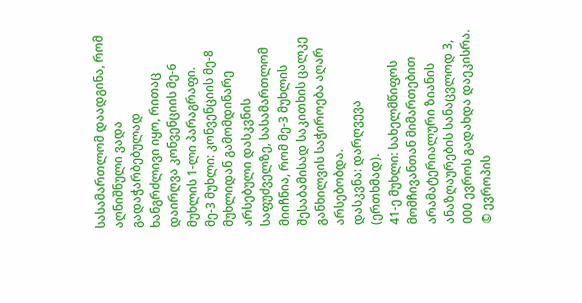სასამართლომ დაადგინა, რომ აღნიშნული ვადა გადაჭარბებულად ხანგრძლივი იყო, რითაც დაირღვა კონვენციის მე-6 მუხლის 1-ლი პარაგრაფი.
მე-3 მუხლი: კონვენციის მე-8 მუხლიდან გამომდინარე არსებული დასკვნის საფუძველზე, სასამართლომ მიიჩნია, რომ მე-3 მუხლის შესაბამისად საკითხის ცალკე განხილვის საჭიროება აღარ არსებობდა.
დასკვნა: დარღვევა (ერთხმად).
41-ე მუხლი: სახელმწიფოს მომჩივანთან მიმართებით არამატერიალური ზიანის ანაზღაურების სანაცვლოდ 3, 000 ევროს გადახდა დაეკისრა.
© ევროპის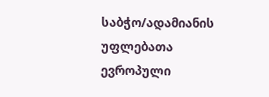საბჭო/ადამიანის უფლებათა ევროპული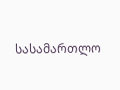სასამართლო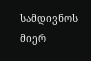სამდივნოს მიერ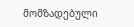მომზადებული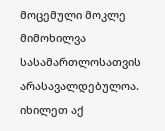მოცემული მოკლე მიმოხილვა სასამართლოსათვის არასავალდებულოა.
იხილეთ აქ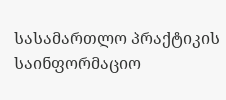სასამართლო პრაქტიკის საინფორმაციო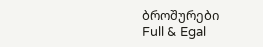ბროშურები
Full & Egal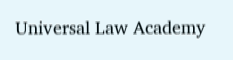Universal Law Academy